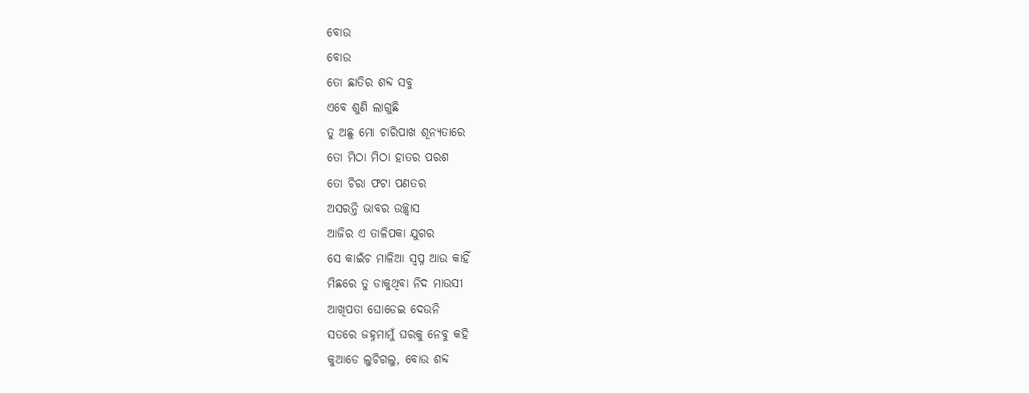ବୋଉ
ବୋଉ
ତୋ ଛାତିର ଶବ୍ଦ ସବୁ
ଏବେ ଶୁଣି ଲାଗୁଛି
ତୁ ଅଛୁ ମୋ ଚାରିପାଖ ଶୂନ୍ୟତାରେ
ତୋ ମିଠା ମିଠା ହାତର ପରଶ
ତୋ ଚିରା ଫଟା ପଣତର
ଅସରନ୍ତି ଭାବର ଉଚ୍ଛ୍ୱାସ
ଆଜିର ଏ ତାଳିପକା ଯୁଗର
ସେ କାଇଁଚ ମାଳିଆ ସ୍ବପ୍ନ ଆଉ କାହିଁ
ମିଛରେ ତୁ ଡାକୁଥିବା ନିଦ ମାଉସୀ
ଆଖିପତା ଘୋଡେଇ ଦେଉନି
ସତରେ ଜହ୍ନମାମୁଁ ଘରକୁ ନେବୁ କହି
କୁଆଡେ ଲୁଚିଗଲୁ, ବୋଉ ଶବ୍ଦ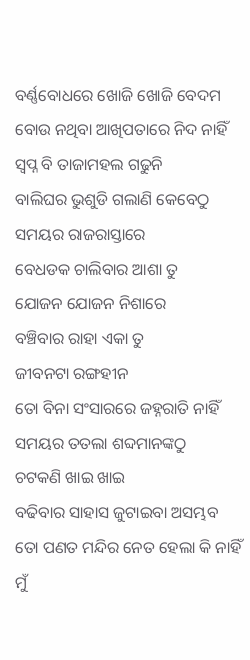ବର୍ଣ୍ଣବୋଧରେ ଖୋଜି ଖୋଜି ବେଦମ
ବୋଉ ନଥିବା ଆଖିପତାରେ ନିଦ ନାହିଁ
ସ୍ବପ୍ନ ବି ତାଜାମହଲ ଗଢୁନି
ବାଲିଘର ଭୁଶୁଡି ଗଲାଣି କେବେଠୁ
ସମୟର ରାଜରାସ୍ତାରେ
ବେଧଡକ ଚାଲିବାର ଆଶା ତୁ
ଯୋଜନ ଯୋଜନ ନିଶାରେ
ବଞ୍ଚିବାର ରାହା ଏକା ତୁ
ଜୀବନଟା ରଙ୍ଗହୀନ
ତୋ ବିନା ସଂସାରରେ ଜହ୍ନରାତି ନାହିଁ
ସମୟର ତତଲା ଶବ୍ଦମାନଙ୍କଠୁ
ଚଟକଣି ଖାଇ ଖାଇ
ବଢିବାର ସାହାସ ଜୁଟାଇବା ଅସମ୍ଭବ
ତୋ ପଣତ ମନ୍ଦିର ନେତ ହେଲା କି ନାହିଁ
ମୁଁ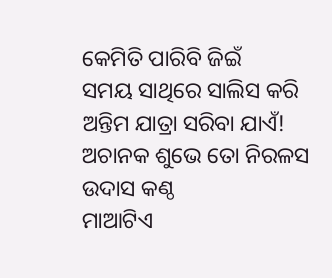କେମିତି ପାରିବି ଜିଇଁ
ସମୟ ସାଥିରେ ସାଲିସ କରି
ଅନ୍ତିମ ଯାତ୍ରା ସରିବା ଯାଏଁ!
ଅଚାନକ ଶୁଭେ ତୋ ନିରଳସ ଉଦାସ କଣ୍ଠ
ମାଆଟିଏ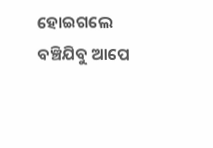ହୋଇଗଲେ ବଞ୍ଚିଯିବୁ ଆପେ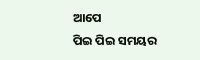ଆପେ
ପିଇ ପିଇ ସମୟର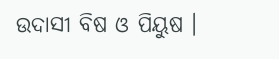ଉଦାସୀ ବିଷ ଓ ପିୟୁଷ ।